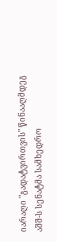იარაღი "გადატვირთვის" წინააღმდეგ
აშშ-ს სენატმა სამხედრო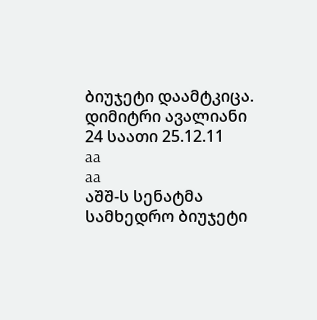ბიუჯეტი დაამტკიცა.
დიმიტრი ავალიანი
24 საათი 25.12.11
aa
aa
აშშ-ს სენატმა სამხედრო ბიუჯეტი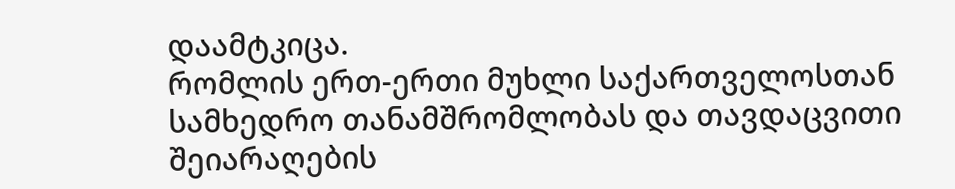დაამტკიცა.
რომლის ერთ-ერთი მუხლი საქართველოსთან სამხედრო თანამშრომლობას და თავდაცვითი შეიარაღების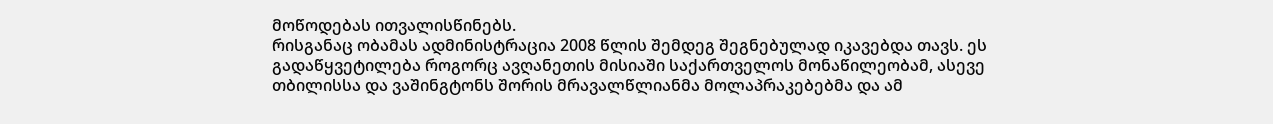მოწოდებას ითვალისწინებს.
რისგანაც ობამას ადმინისტრაცია 2008 წლის შემდეგ შეგნებულად იკავებდა თავს. ეს გადაწყვეტილება როგორც ავღანეთის მისიაში საქართველოს მონაწილეობამ, ასევე თბილისსა და ვაშინგტონს შორის მრავალწლიანმა მოლაპრაკებებმა და ამ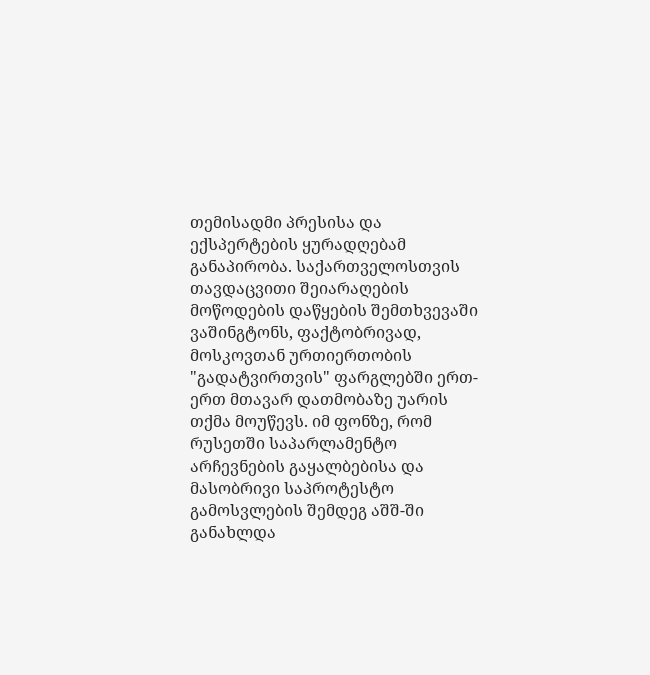თემისადმი პრესისა და ექსპერტების ყურადღებამ განაპირობა. საქართველოსთვის თავდაცვითი შეიარაღების მოწოდების დაწყების შემთხვევაში ვაშინგტონს, ფაქტობრივად, მოსკოვთან ურთიერთობის "გადატვირთვის" ფარგლებში ერთ-ერთ მთავარ დათმობაზე უარის თქმა მოუწევს. იმ ფონზე, რომ რუსეთში საპარლამენტო არჩევნების გაყალბებისა და მასობრივი საპროტესტო გამოსვლების შემდეგ აშშ-ში განახლდა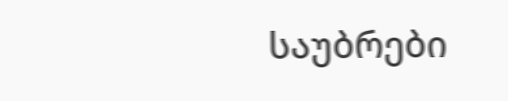საუბრები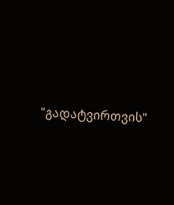"გადატვირთვის"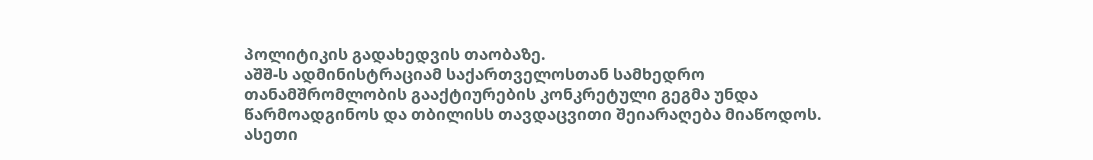პოლიტიკის გადახედვის თაობაზე.
აშშ-ს ადმინისტრაციამ საქართველოსთან სამხედრო თანამშრომლობის გააქტიურების კონკრეტული გეგმა უნდა წარმოადგინოს და თბილისს თავდაცვითი შეიარაღება მიაწოდოს. ასეთი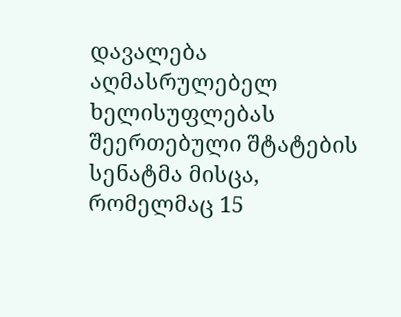დავალება აღმასრულებელ ხელისუფლებას შეერთებული შტატების სენატმა მისცა, რომელმაც 15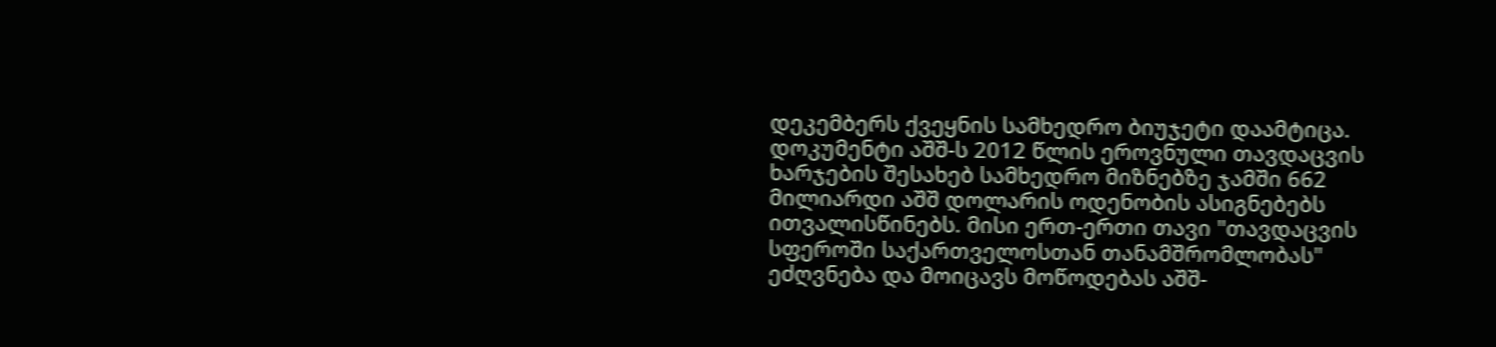დეკემბერს ქვეყნის სამხედრო ბიუჯეტი დაამტიცა.
დოკუმენტი აშშ-ს 2012 წლის ეროვნული თავდაცვის ხარჯების შესახებ სამხედრო მიზნებზე ჯამში 662 მილიარდი აშშ დოლარის ოდენობის ასიგნებებს ითვალისწინებს. მისი ერთ-ერთი თავი "თავდაცვის სფეროში საქართველოსთან თანამშრომლობას" ეძღვნება და მოიცავს მოწოდებას აშშ-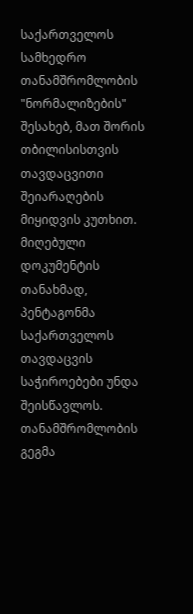საქართველოს სამხედრო თანამშრომლობის "ნორმალიზების" შესახებ, მათ შორის თბილისისთვის თავდაცვითი შეიარაღების მიყიდვის კუთხით.
მიღებული დოკუმენტის თანახმად, პენტაგონმა საქართველოს თავდაცვის საჭიროებები უნდა შეისწავლოს. თანამშრომლობის გეგმა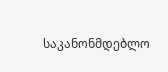საკანონმდებლო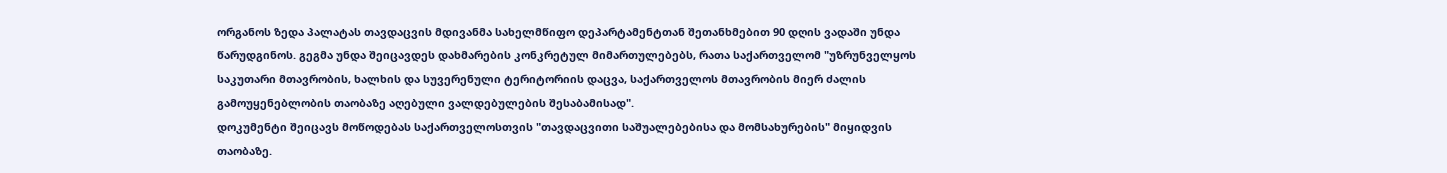ორგანოს ზედა პალატას თავდაცვის მდივანმა სახელმწიფო დეპარტამენტთან შეთანხმებით 90 დღის ვადაში უნდა წარუდგინოს. გეგმა უნდა შეიცავდეს დახმარების კონკრეტულ მიმართულებებს, რათა საქართველომ "უზრუნველყოს საკუთარი მთავრობის, ხალხის და სუვერენული ტერიტორიის დაცვა, საქართველოს მთავრობის მიერ ძალის გამოუყენებლობის თაობაზე აღებული ვალდებულების შესაბამისად".
დოკუმენტი შეიცავს მოწოდებას საქართველოსთვის "თავდაცვითი საშუალებებისა და მომსახურების" მიყიდვის თაობაზე.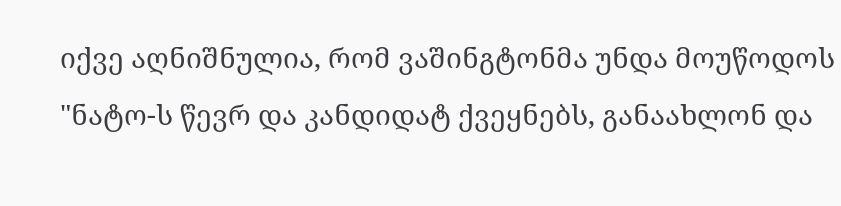იქვე აღნიშნულია, რომ ვაშინგტონმა უნდა მოუწოდოს "ნატო-ს წევრ და კანდიდატ ქვეყნებს, განაახლონ და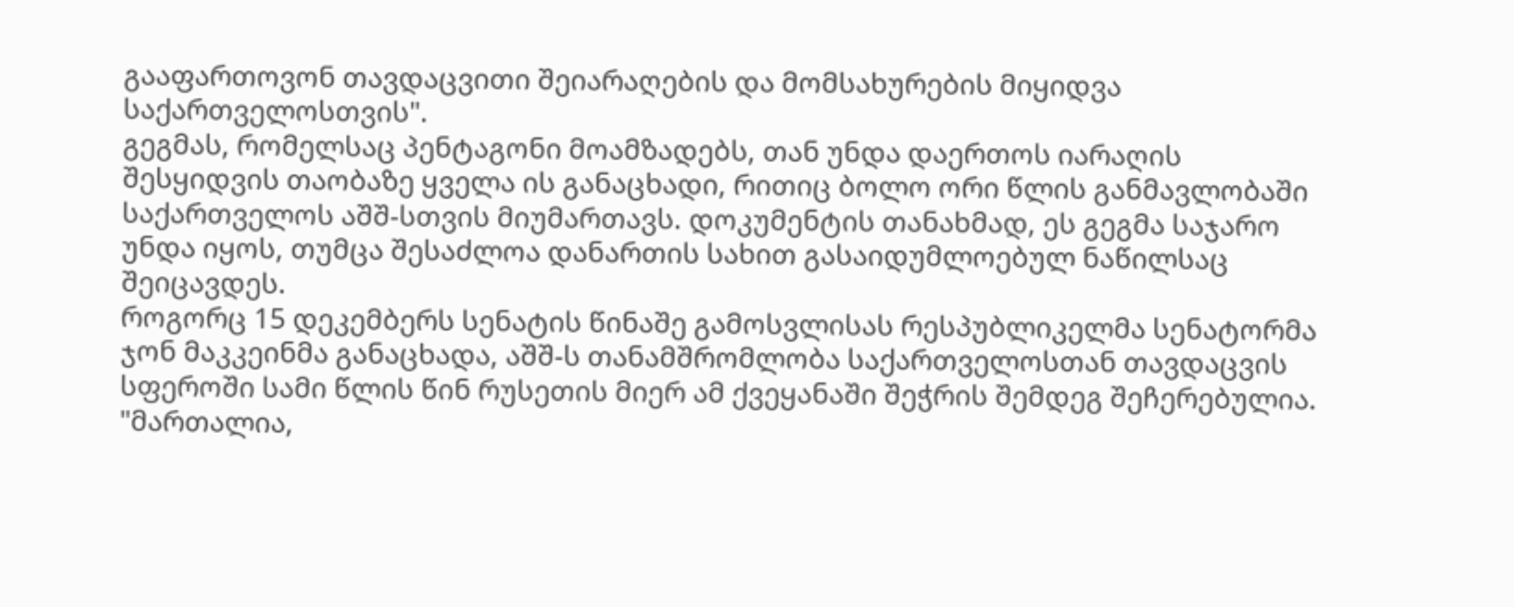გააფართოვონ თავდაცვითი შეიარაღების და მომსახურების მიყიდვა საქართველოსთვის".
გეგმას, რომელსაც პენტაგონი მოამზადებს, თან უნდა დაერთოს იარაღის შესყიდვის თაობაზე ყველა ის განაცხადი, რითიც ბოლო ორი წლის განმავლობაში საქართველოს აშშ-სთვის მიუმართავს. დოკუმენტის თანახმად, ეს გეგმა საჯარო უნდა იყოს, თუმცა შესაძლოა დანართის სახით გასაიდუმლოებულ ნაწილსაც შეიცავდეს.
როგორც 15 დეკემბერს სენატის წინაშე გამოსვლისას რესპუბლიკელმა სენატორმა ჯონ მაკკეინმა განაცხადა, აშშ-ს თანამშრომლობა საქართველოსთან თავდაცვის სფეროში სამი წლის წინ რუსეთის მიერ ამ ქვეყანაში შეჭრის შემდეგ შეჩერებულია. "მართალია,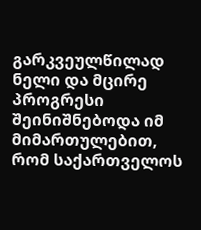გარკვეულწილად ნელი და მცირე პროგრესი შეინიშნებოდა იმ მიმართულებით, რომ საქართველოს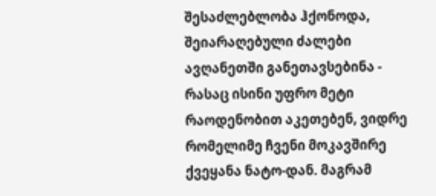შესაძლებლობა ჰქონოდა, შეიარაღებული ძალები ავღანეთში განეთავსებინა - რასაც ისინი უფრო მეტი რაოდენობით აკეთებენ, ვიდრე რომელიმე ჩვენი მოკავშირე ქვეყანა ნატო-დან. მაგრამ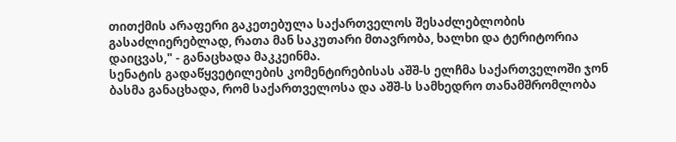თითქმის არაფერი გაკეთებულა საქართველოს შესაძლებლობის გასაძლიერებლად, რათა მან საკუთარი მთავრობა, ხალხი და ტერიტორია დაიცვას," - განაცხადა მაკკეინმა.
სენატის გადაწყვეტილების კომენტირებისას აშშ-ს ელჩმა საქართველოში ჯონ ბასმა განაცხადა, რომ საქართველოსა და აშშ-ს სამხედრო თანამშრომლობა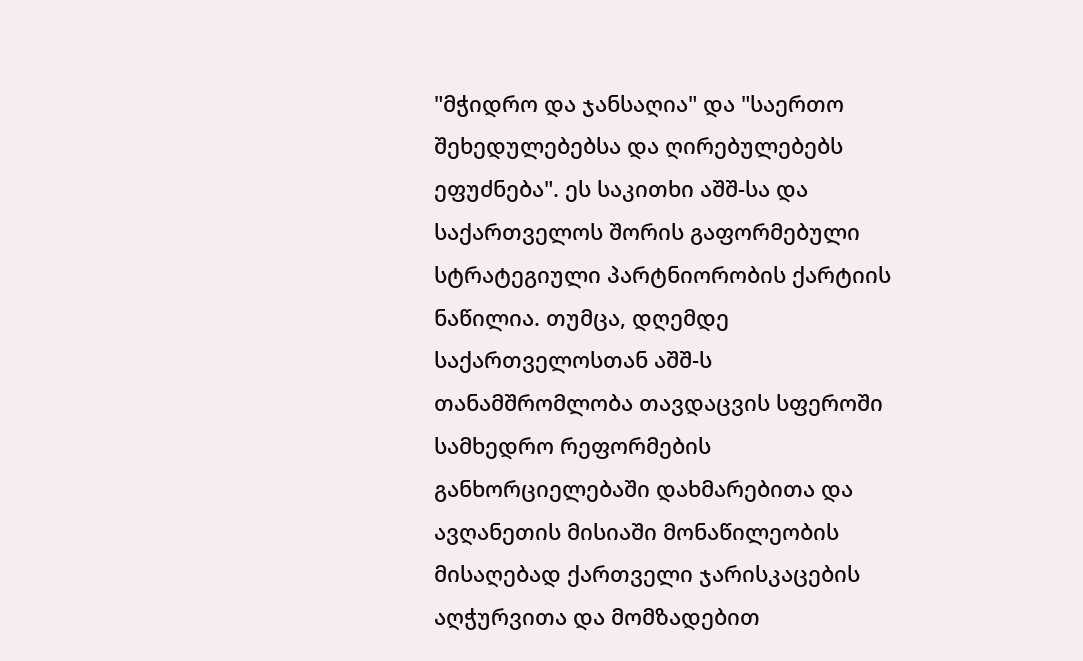"მჭიდრო და ჯანსაღია" და "საერთო შეხედულებებსა და ღირებულებებს ეფუძნება". ეს საკითხი აშშ-სა და საქართველოს შორის გაფორმებული სტრატეგიული პარტნიორობის ქარტიის ნაწილია. თუმცა, დღემდე საქართველოსთან აშშ-ს თანამშრომლობა თავდაცვის სფეროში სამხედრო რეფორმების განხორციელებაში დახმარებითა და ავღანეთის მისიაში მონაწილეობის მისაღებად ქართველი ჯარისკაცების აღჭურვითა და მომზადებით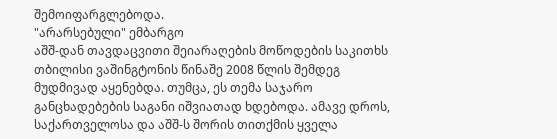შემოიფარგლებოდა.
"არარსებული" ემბარგო
აშშ-დან თავდაცვითი შეიარაღების მოწოდების საკითხს თბილისი ვაშინგტონის წინაშე 2008 წლის შემდეგ მუდმივად აყენებდა. თუმცა, ეს თემა საჯარო განცხადებების საგანი იშვიათად ხდებოდა. ამავე დროს, საქართველოსა და აშშ-ს შორის თითქმის ყველა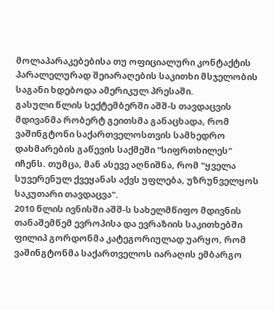მოლაპარაკებებისა თუ ოფიციალური კონტაქტის პარალელურად შეიარაღების საკითხი მსჯელობის საგანი ხდებოდა ამერიკულ პრესაში.
გასული წლის სექტემბერში აშშ-ს თავდაცვის მდივანმა რობერტ გეითსმა განაცხადა, რომ ვაშინგტონი საქართველოსთვის სამხედრო დახმარების გაწევის საქმეში "სიფრთხილეს" იჩენს. თუმცა, მან ასევე აღნიშნა, რომ "ყველა სუვერენულ ქვეყანას აქვს უფლება, უზრუნველყოს საკუთარი თავდაცვა".
2010 წლის ივნისში აშშ-ს სახელმწიფო მდივნის თანაშემწემ ევროპისა და ევრაზიის საკითხებში ფილიპ გორდონმა კატეგორიულად უარყო, რომ ვაშინგტონმა საქართველოს იარაღის ემბარგო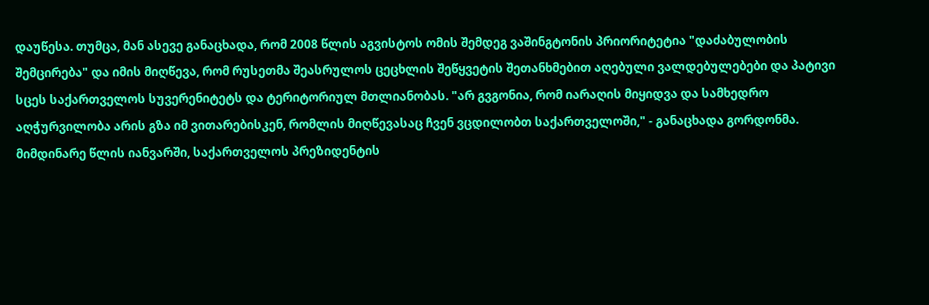დაუწესა. თუმცა, მან ასევე განაცხადა, რომ 2008 წლის აგვისტოს ომის შემდეგ ვაშინგტონის პრიორიტეტია "დაძაბულობის შემცირება" და იმის მიღწევა, რომ რუსეთმა შეასრულოს ცეცხლის შეწყვეტის შეთანხმებით აღებული ვალდებულებები და პატივი სცეს საქართველოს სუვერენიტეტს და ტერიტორიულ მთლიანობას. "არ გვგონია, რომ იარაღის მიყიდვა და სამხედრო აღჭურვილობა არის გზა იმ ვითარებისკენ, რომლის მიღწევასაც ჩვენ ვცდილობთ საქართველოში," - განაცხადა გორდონმა.
მიმდინარე წლის იანვარში, საქართველოს პრეზიდენტის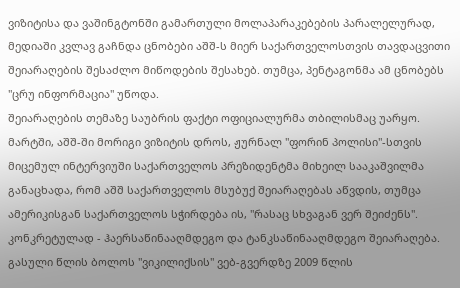ვიზიტისა და ვაშინგტონში გამართული მოლაპარაკებების პარალელურად, მედიაში კვლავ გაჩნდა ცნობები აშშ-ს მიერ საქართველოსთვის თავდაცვითი შეიარაღების შესაძლო მიწოდების შესახებ. თუმცა, პენტაგონმა ამ ცნობებს "ცრუ ინფორმაცია" უწოდა.
შეიარაღების თემაზე საუბრის ფაქტი ოფიციალურმა თბილისმაც უარყო.
მარტში, აშშ-ში მორიგი ვიზიტის დროს, ჟურნალ "ფორინ პოლისი"-სთვის მიცემულ ინტერვიუში საქართველოს პრეზიდენტმა მიხეილ სააკაშვილმა განაცხადა, რომ აშშ საქართველოს მსუბუქ შეიარაღებას აწვდის, თუმცა ამერიკისგან საქართველოს სჭირდება ის, "რასაც სხვაგან ვერ შეიძენს". კონკრეტულად - ჰაერსაწინააღმდეგო და ტანკსაწინააღმდეგო შეიარაღება.
გასული წლის ბოლოს "ვიკილიქსის" ვებ-გვერდზე 2009 წლის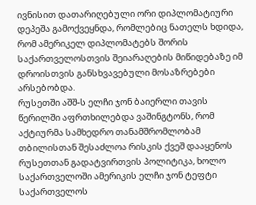ივნისით დათარიღებული ორი დიპლომატიური დეპეშა გამოქვეყნდა, რომლებიც ნათელს ხდიდა, რომ ამერიკელ დიპლომატებს შორის საქართველოსთვის შეიარაღების მიწიდებაზე იმ დროისთვის განსხვავებული მოსაზრებები არსებობდა.
რუსეთში აშშ-ს ელჩი ჯონ ბაიერლი თავის წერილში აფრთხილებდა ვაშინგტონს, რომ აქტიურმა სამხედრო თანამშრომლობამ თბილისთან შესაძლოა რისკის ქვეშ დააყენოს რუსეთთან გადატვირთვის პოლიტიკა, ხოლო საქართველოში ამერიკის ელჩი ჯონ ტეფტი საქართველოს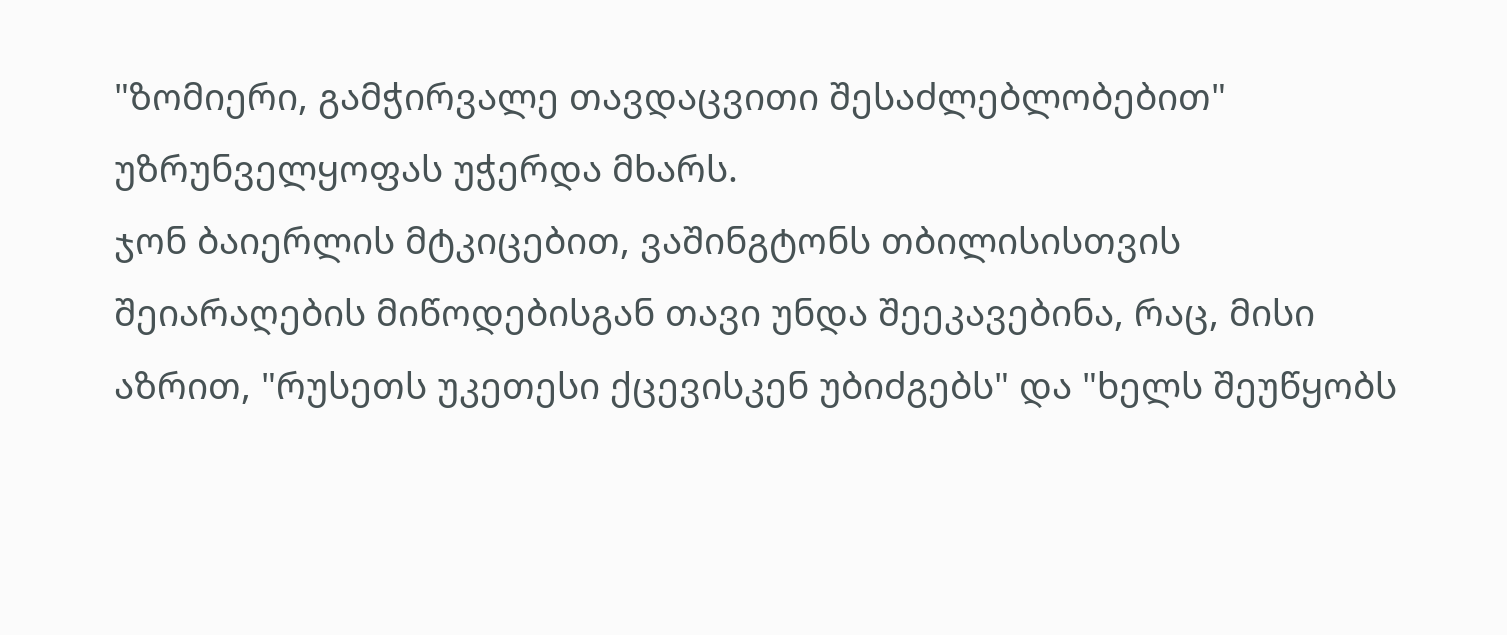"ზომიერი, გამჭირვალე თავდაცვითი შესაძლებლობებით" უზრუნველყოფას უჭერდა მხარს.
ჯონ ბაიერლის მტკიცებით, ვაშინგტონს თბილისისთვის შეიარაღების მიწოდებისგან თავი უნდა შეეკავებინა, რაც, მისი აზრით, "რუსეთს უკეთესი ქცევისკენ უბიძგებს" და "ხელს შეუწყობს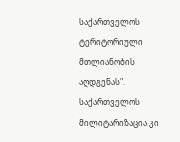საქართველოს ტერიტორიული მთლიანობის აღდგენას". საქართველოს მილიტარიზაცია კი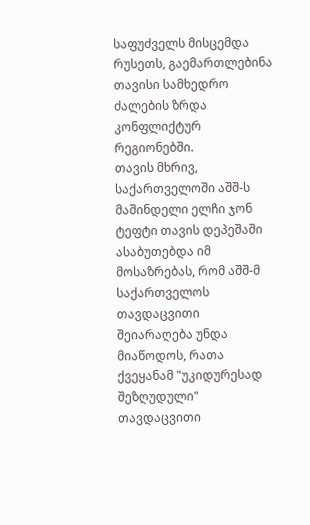საფუძველს მისცემდა რუსეთს, გაემართლებინა თავისი სამხედრო ძალების ზრდა კონფლიქტურ რეგიონებში.
თავის მხრივ, საქართველოში აშშ-ს მაშინდელი ელჩი ჯონ ტეფტი თავის დეპეშაში ასაბუთებდა იმ მოსაზრებას, რომ აშშ-მ საქართველოს თავდაცვითი შეიარაღება უნდა მიაწოდოს, რათა ქვეყანამ "უკიდურესად შეზღუდული" თავდაცვითი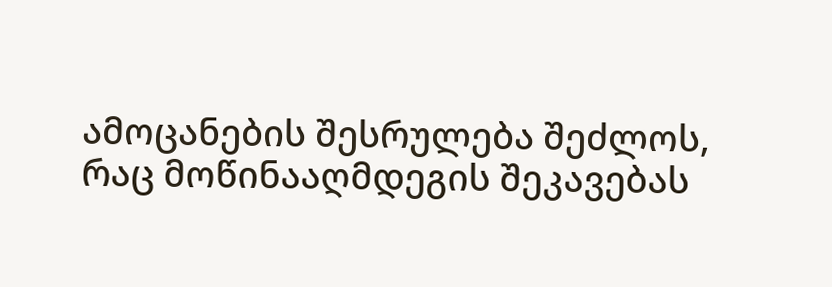ამოცანების შესრულება შეძლოს, რაც მოწინააღმდეგის შეკავებას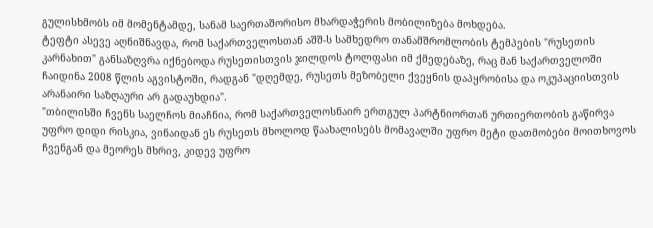გულისხმობს იმ მომენტამდე, სანამ საერთაშორისო მხარდაჭერის მობილიზება მოხდება.
ტეფტი ასევე აღნიშნავდა, რომ საქართველოსთან აშშ-ს სამხედრო თანამშრომლობის ტემპების "რუსეთის კარნახით" განსაზღვრა იქნებოდა რუსეთისთვის ჯილდოს ტოლფასი იმ ქმედებაზე, რაც მან საქართველოში ჩაიდინა 2008 წლის აგვისტოში, რადგან "დღემდე, რუსეთს მეზობელი ქვეყნის დაპყრობისა და ოკუპაციისთვის არანაირი საზღაური არ გადაუხდია".
"თბილისში ჩვენს საელჩოს მიაჩნია, რომ საქართველოსნაირ ერთგულ პარტნიორთან ურთიერთობის გაწირვა უფრო დიდი რისკია, ვინაიდან ეს რუსეთს მხოლოდ წაახალისებს მომავალში უფრო მეტი დათმობები მოითხოვოს ჩვენგან და მეორეს მხრივ, კიდევ უფრო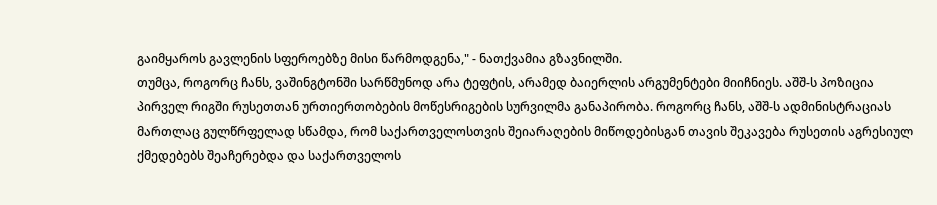გაიმყაროს გავლენის სფეროებზე მისი წარმოდგენა," - ნათქვამია გზავნილში.
თუმცა, როგორც ჩანს, ვაშინგტონში სარწმუნოდ არა ტეფტის, არამედ ბაიერლის არგუმენტები მიიჩნიეს. აშშ-ს პოზიცია პირველ რიგში რუსეთთან ურთიერთობების მოწესრიგების სურვილმა განაპირობა. როგორც ჩანს, აშშ-ს ადმინისტრაციას მართლაც გულწრფელად სწამდა, რომ საქართველოსთვის შეიარაღების მიწოდებისგან თავის შეკავება რუსეთის აგრესიულ ქმედებებს შეაჩერებდა და საქართველოს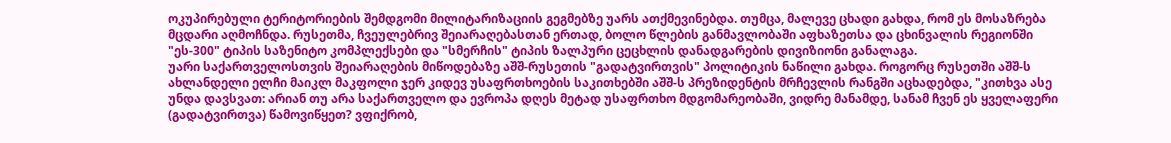ოკუპირებული ტერიტორიების შემდგომი მილიტარიზაციის გეგმებზე უარს ათქმევინებდა. თუმცა, მალევე ცხადი გახდა, რომ ეს მოსაზრება მცდარი აღმოჩნდა. რუსეთმა, ჩვეულებრივ შეიარაღებასთან ერთად, ბოლო წლების განმავლობაში აფხაზეთსა და ცხინვალის რეგიონში "ეს-300" ტიპის საზენიტო კომპლექსები და "სმერჩის" ტიპის ზალპური ცეცხლის დანადგარების დივიზიონი განალაგა.
უარი საქართველოსთვის შეიარაღების მიწოდებაზე აშშ-რუსეთის "გადატვირთვის" პოლიტიკის ნაწილი გახდა. როგორც რუსეთში აშშ-ს ახლანდელი ელჩი მაიკლ მაკფოლი ჯერ კიდევ უსაფრთხოების საკითხებში აშშ-ს პრეზიდენტის მრჩევლის რანგში აცხადებდა, "კითხვა ასე უნდა დავსვათ: არიან თუ არა საქართველო და ევროპა დღეს მეტად უსაფრთხო მდგომარეობაში, ვიდრე მანამდე, სანამ ჩვენ ეს ყველაფერი (გადატვირთვა) წამოვიწყეთ? ვფიქრობ,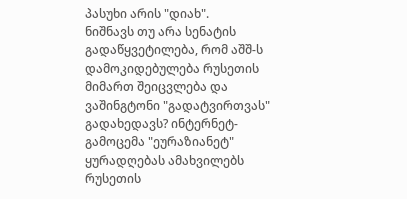პასუხი არის "დიახ".
ნიშნავს თუ არა სენატის გადაწყვეტილება, რომ აშშ-ს დამოკიდებულება რუსეთის მიმართ შეიცვლება და ვაშინგტონი "გადატვირთვას" გადახედავს? ინტერნეტ-გამოცემა "ეურაზიანეტ" ყურადღებას ამახვილებს რუსეთის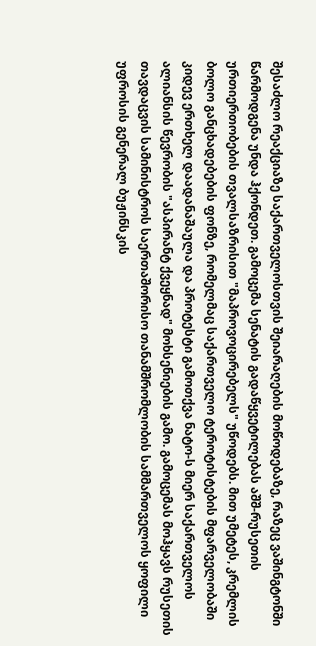შესაძლო რეაქციაზე საქართველოსთვის შეიარაღების მოწოდებაზე, რაზეც ვაშინგტონში წარმოდგენა უნდა ჰქონდეთ. გამოცემა სენატის გადაწყვეტილებას აშშ-რუსეთის ურთიერთობების თვალსაზრისით "მაპროვოცირებელს" უწოდებს. მით უმეტეს, კრემლის ბოლო განცხადებების ფონზე, რომელმაც საქართველო ტეროტისტების მფარველობაში კიდევ ერთხელ დაადანაშაულა და პროტესტი გამოთქვა ნატო-ს მიერ საქართველოს ალიანსის წევრობის "ასპირანტ ქვეყნად" მოხსენიების გამო. გამოცემას მოჰყავს რუსეთის თავდაცვის სამინისტროს საერთაშორისო თანამშრომლობის სამმართველოს ყოფილი უფროსის გენერალ ბუჟინსკის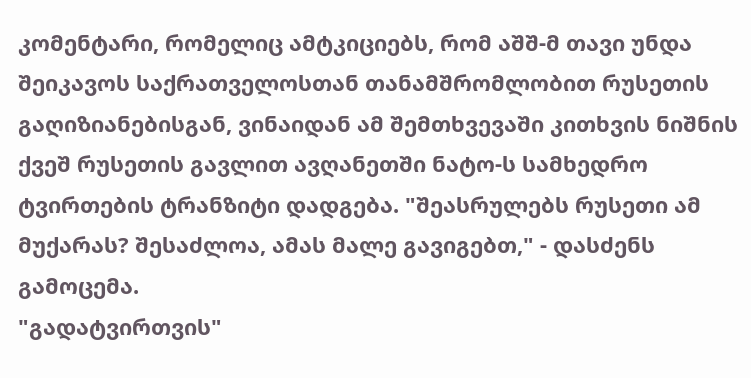კომენტარი, რომელიც ამტკიციებს, რომ აშშ-მ თავი უნდა შეიკავოს საქრათველოსთან თანამშრომლობით რუსეთის გაღიზიანებისგან, ვინაიდან ამ შემთხვევაში კითხვის ნიშნის ქვეშ რუსეთის გავლით ავღანეთში ნატო-ს სამხედრო ტვირთების ტრანზიტი დადგება. "შეასრულებს რუსეთი ამ მუქარას? შესაძლოა, ამას მალე გავიგებთ," - დასძენს გამოცემა.
"გადატვირთვის"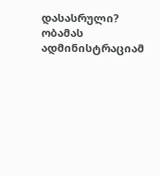დასასრული?
ობამას ადმინისტრაციამ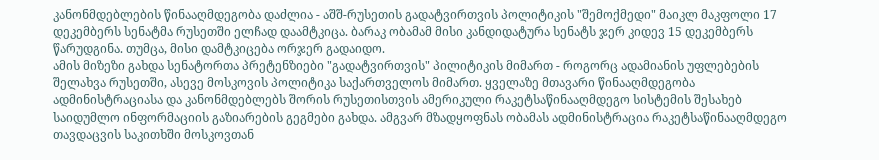კანონმდებლების წინააღმდეგობა დაძლია - აშშ-რუსეთის გადატვირთვის პოლიტიკის "შემოქმედი" მაიკლ მაკფოლი 17 დეკემბერს სენატმა რუსეთში ელჩად დაამტკიცა. ბარაკ ობამამ მისი კანდიდატურა სენატს ჯერ კიდევ 15 დეკემბერს წარუდგინა. თუმცა, მისი დამტკიცება ორჯერ გადაიდო.
ამის მიზეზი გახდა სენატორთა პრეტენზიები "გადატვირთვის" პილიტიკის მიმართ - როგორც ადამიანის უფლებების შელახვა რუსეთში, ასევე მოსკოვის პოლიტიკა საქართველოს მიმართ. ყველაზე მთავარი წინააღმდეგობა ადმინისტრაციასა და კანონმდებლებს შორის რუსეთისთვის ამერიკული რაკეტსაწინააღმდეგო სისტემის შესახებ საიდუმლო ინფორმაციის გაზიარების გეგმები გახდა. ამგვარ მზადყოფნას ობამას ადმინისტრაცია რაკეტსაწინააღმდეგო თავდაცვის საკითხში მოსკოვთან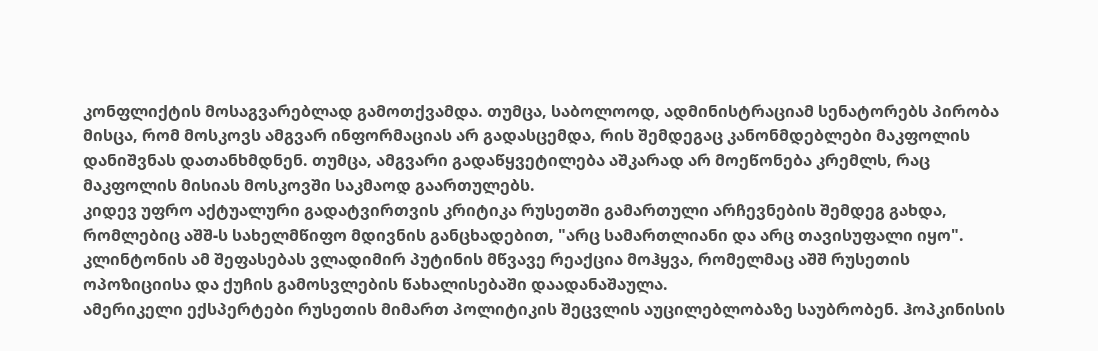კონფლიქტის მოსაგვარებლად გამოთქვამდა. თუმცა, საბოლოოდ, ადმინისტრაციამ სენატორებს პირობა მისცა, რომ მოსკოვს ამგვარ ინფორმაციას არ გადასცემდა, რის შემდეგაც კანონმდებლები მაკფოლის დანიშვნას დათანხმდნენ. თუმცა, ამგვარი გადაწყვეტილება აშკარად არ მოეწონება კრემლს, რაც მაკფოლის მისიას მოსკოვში საკმაოდ გაართულებს.
კიდევ უფრო აქტუალური გადატვირთვის კრიტიკა რუსეთში გამართული არჩევნების შემდეგ გახდა, რომლებიც აშშ-ს სახელმწიფო მდივნის განცხადებით, "არც სამართლიანი და არც თავისუფალი იყო". კლინტონის ამ შეფასებას ვლადიმირ პუტინის მწვავე რეაქცია მოჰყვა, რომელმაც აშშ რუსეთის ოპოზიციისა და ქუჩის გამოსვლების წახალისებაში დაადანაშაულა.
ამერიკელი ექსპერტები რუსეთის მიმართ პოლიტიკის შეცვლის აუცილებლობაზე საუბრობენ. ჰოპკინისის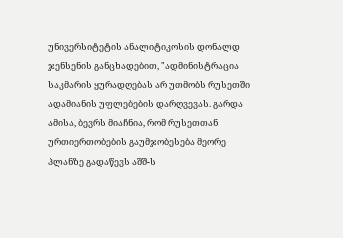უნივერსიტეტის ანალიტიკოსის დონალდ ჯენსენის განცხადებით, "ადმინისტრაცია საკმარის ყურადღებას არ უთმობს რუსეთში ადამიანის უფლებების დარღვევას. გარდა ამისა, ბევრს მიაჩნია, რომ რუსეთთან ურთიერთობების გაუმჯობესება მეორე პლანზე გადაწევს აშშ-ს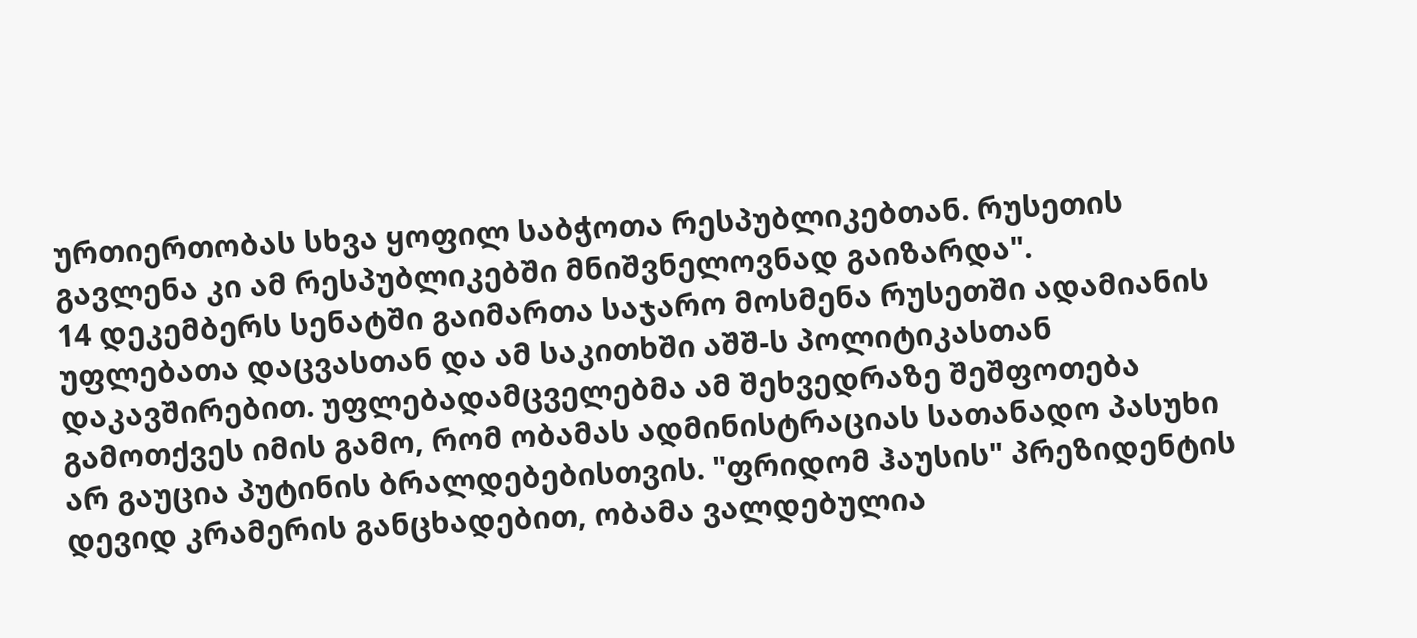ურთიერთობას სხვა ყოფილ საბჭოთა რესპუბლიკებთან. რუსეთის გავლენა კი ამ რესპუბლიკებში მნიშვნელოვნად გაიზარდა".
14 დეკემბერს სენატში გაიმართა საჯარო მოსმენა რუსეთში ადამიანის უფლებათა დაცვასთან და ამ საკითხში აშშ-ს პოლიტიკასთან დაკავშირებით. უფლებადამცველებმა ამ შეხვედრაზე შეშფოთება გამოთქვეს იმის გამო, რომ ობამას ადმინისტრაციას სათანადო პასუხი არ გაუცია პუტინის ბრალდებებისთვის. "ფრიდომ ჰაუსის" პრეზიდენტის დევიდ კრამერის განცხადებით, ობამა ვალდებულია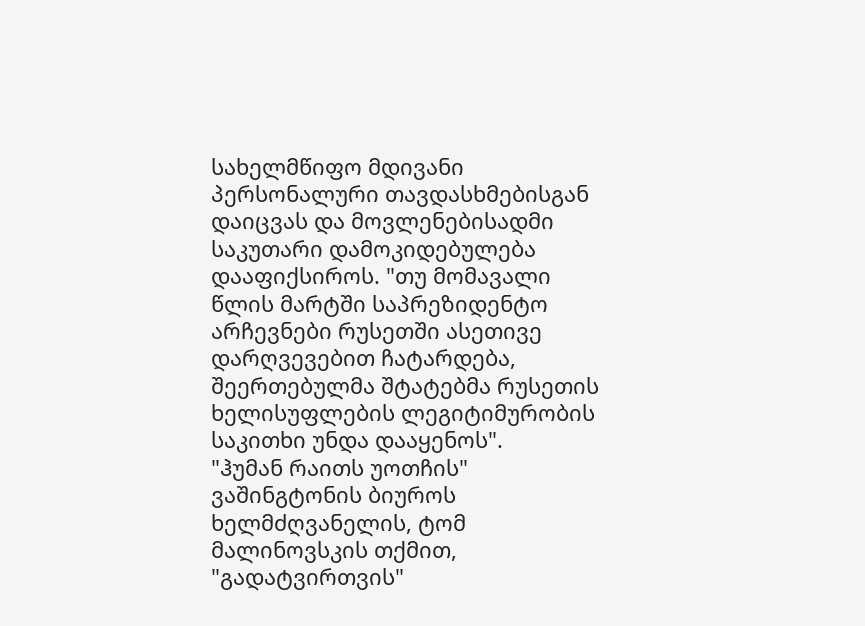სახელმწიფო მდივანი პერსონალური თავდასხმებისგან დაიცვას და მოვლენებისადმი საკუთარი დამოკიდებულება დააფიქსიროს. "თუ მომავალი წლის მარტში საპრეზიდენტო არჩევნები რუსეთში ასეთივე დარღვევებით ჩატარდება, შეერთებულმა შტატებმა რუსეთის ხელისუფლების ლეგიტიმურობის საკითხი უნდა დააყენოს".
"ჰუმან რაითს უოთჩის" ვაშინგტონის ბიუროს ხელმძღვანელის, ტომ მალინოვსკის თქმით, "გადატვირთვის"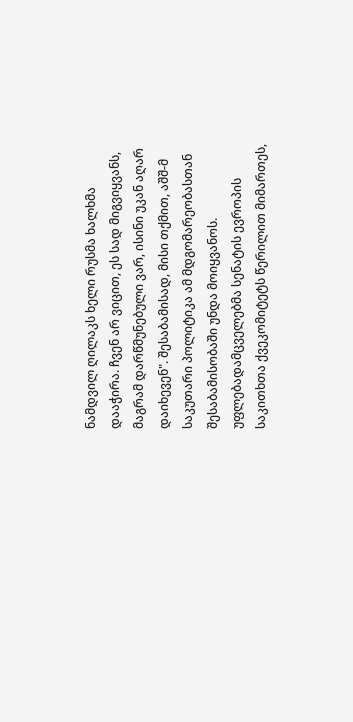ნამდვილ ღილაკს ხელი რუსმა ხალხმა დააჭირა. ჩვენ არ ვიცით, ეს სად მიგვიყვანს, მაგრამ დარწმუნებული ვარ, ისინი უკან აღარ დაიხევენ". შესაბამისად, მისი თქმით, აშშ-მ საკუთარი პოლიტიკა ამ მდგომარეობასთან შესაბამისობაში უნდა მოიყვანოს. უფლებადამცველებმა სენატის ევროპის საკითხთა ქვეკომიტეტს წერილით მიმართეს,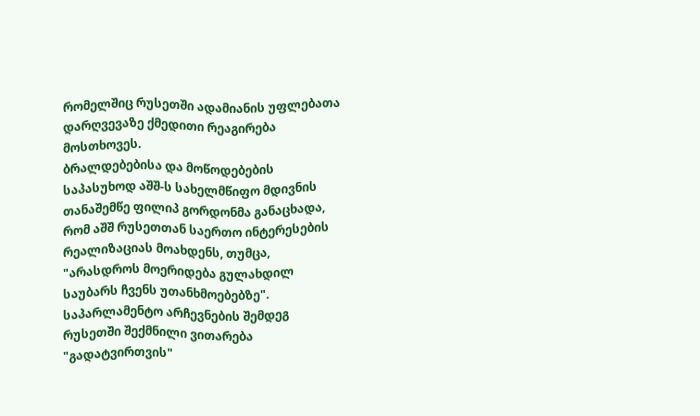რომელშიც რუსეთში ადამიანის უფლებათა დარღვევაზე ქმედითი რეაგირება მოსთხოვეს.
ბრალდებებისა და მოწოდებების საპასუხოდ აშშ-ს სახელმწიფო მდივნის თანაშემწე ფილიპ გორდონმა განაცხადა, რომ აშშ რუსეთთან საერთო ინტერესების რეალიზაციას მოახდენს, თუმცა, "არასდროს მოერიდება გულახდილ საუბარს ჩვენს უთანხმოებებზე".
საპარლამენტო არჩევნების შემდეგ რუსეთში შექმნილი ვითარება "გადატვირთვის"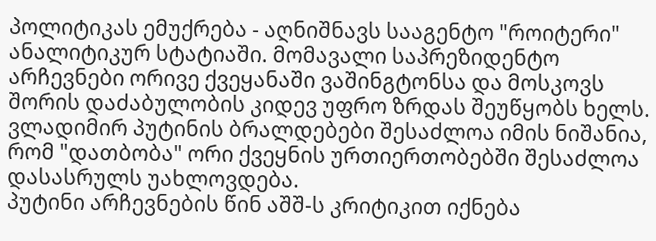პოლიტიკას ემუქრება - აღნიშნავს სააგენტო "როიტერი" ანალიტიკურ სტატიაში. მომავალი საპრეზიდენტო არჩევნები ორივე ქვეყანაში ვაშინგტონსა და მოსკოვს შორის დაძაბულობის კიდევ უფრო ზრდას შეუწყობს ხელს. ვლადიმირ პუტინის ბრალდებები შესაძლოა იმის ნიშანია, რომ "დათბობა" ორი ქვეყნის ურთიერთობებში შესაძლოა დასასრულს უახლოვდება.
პუტინი არჩევნების წინ აშშ-ს კრიტიკით იქნება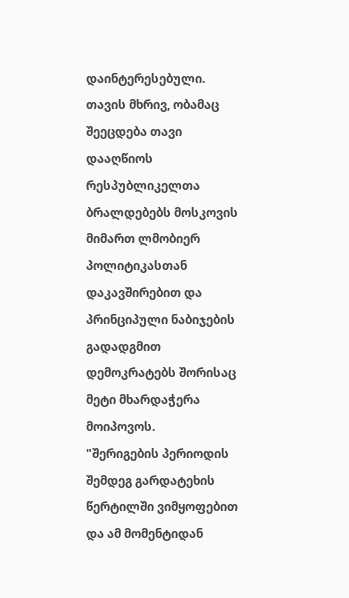დაინტერესებული. თავის მხრივ, ობამაც შეეცდება თავი დააღწიოს რესპუბლიკელთა ბრალდებებს მოსკოვის მიმართ ლმობიერ პოლიტიკასთან დაკავშირებით და პრინციპული ნაბიჯების გადადგმით დემოკრატებს შორისაც მეტი მხარდაჭერა მოიპოვოს.
"შერიგების პერიოდის შემდეგ გარდატეხის წერტილში ვიმყოფებით და ამ მომენტიდან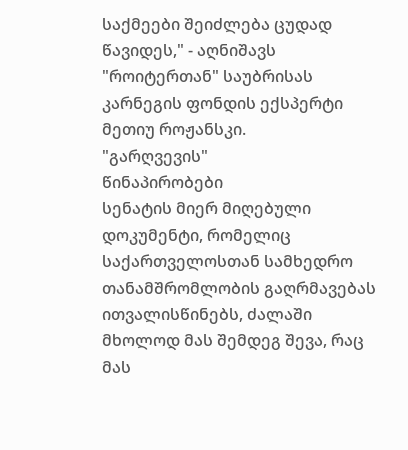საქმეები შეიძლება ცუდად წავიდეს," - აღნიშავს "როიტერთან" საუბრისას კარნეგის ფონდის ექსპერტი მეთიუ როჟანსკი.
"გარღვევის"
წინაპირობები
სენატის მიერ მიღებული დოკუმენტი, რომელიც საქართველოსთან სამხედრო თანამშრომლობის გაღრმავებას ითვალისწინებს, ძალაში მხოლოდ მას შემდეგ შევა, რაც მას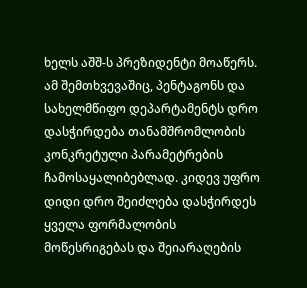ხელს აშშ-ს პრეზიდენტი მოაწერს. ამ შემთხვევაშიც, პენტაგონს და სახელმწიფო დეპარტამენტს დრო დასჭირდება თანამშრომლობის კონკრეტული პარამეტრების ჩამოსაყალიბებლად. კიდევ უფრო დიდი დრო შეიძლება დასჭირდეს ყველა ფორმალობის მოწესრიგებას და შეიარაღების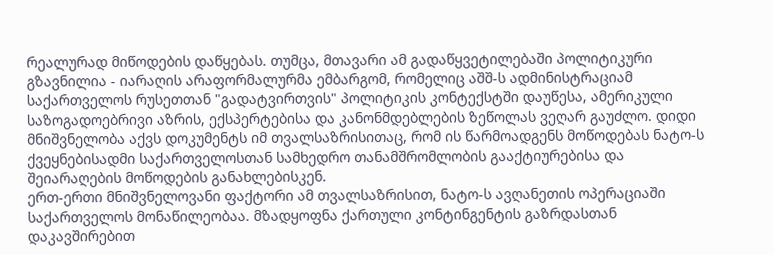რეალურად მიწოდების დაწყებას. თუმცა, მთავარი ამ გადაწყვეტილებაში პოლიტიკური გზავნილია - იარაღის არაფორმალურმა ემბარგომ, რომელიც აშშ-ს ადმინისტრაციამ საქართველოს რუსეთთან "გადატვირთვის" პოლიტიკის კონტექსტში დაუწესა, ამერიკული საზოგადოებრივი აზრის, ექსპერტებისა და კანონმდებლების ზეწოლას ვეღარ გაუძლო. დიდი მნიშვნელობა აქვს დოკუმენტს იმ თვალსაზრისითაც, რომ ის წარმოადგენს მოწოდებას ნატო-ს ქვეყნებისადმი საქართველოსთან სამხედრო თანამშრომლობის გააქტიურებისა და შეიარაღების მოწოდების განახლებისკენ.
ერთ-ერთი მნიშვნელოვანი ფაქტორი ამ თვალსაზრისით, ნატო-ს ავღანეთის ოპერაციაში საქართველოს მონაწილეობაა. მზადყოფნა ქართული კონტინგენტის გაზრდასთან დაკავშირებით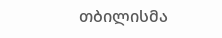თბილისმა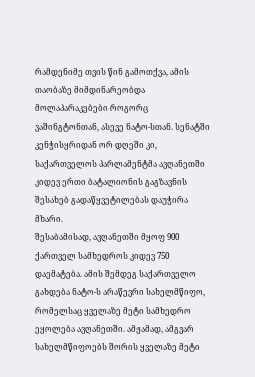რამდენიმე თვის წინ გამოთქვა, ამის თაობაზე მიმდინარეობდა მოლაპარაკებები როგორც ვაშინგტონთან, ასევე ნატო-სთან. სენატში კენჭისყრიდან ორ დღეში კი, საქართველოს პარლამენტმა ავღანეთში კიდევ ერთი ბატალიონის გაგზავნის შესახებ გადაწყვეტილებას დაუჭირა მხარი.
შესაბამისად, ავღანეთში მყოფ 900 ქართველ სამხედროს კიდევ 750 დაემატება. ამის შემდეგ საქართველო გახდება ნატო-ს არაწევრი სახელმწიფო, რომელსაც ყველაზე მეტი სამხედრო ეყოლება ავღანეთში. ამჟამად, ამგვარ სახელმწიფოებს შორის ყველაზე მეტი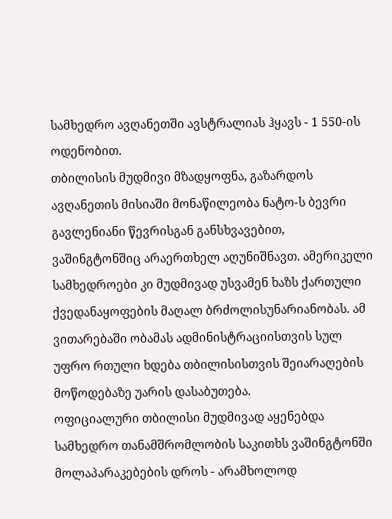სამხედრო ავღანეთში ავსტრალიას ჰყავს - 1 550-ის ოდენობით.
თბილისის მუდმივი მზადყოფნა, გაზარდოს ავღანეთის მისიაში მონაწილეობა ნატო-ს ბევრი გავლენიანი წევრისგან განსხვავებით, ვაშინგტონშიც არაერთხელ აღუნიშნავთ. ამერიკელი სამხედროები კი მუდმივად უსვამენ ხაზს ქართული ქვედანაყოფების მაღალ ბრძოლისუნარიანობას. ამ ვითარებაში ობამას ადმინისტრაციისთვის სულ უფრო რთული ხდება თბილისისთვის შეიარაღების მოწოდებაზე უარის დასაბუთება.
ოფიციალური თბილისი მუდმივად აყენებდა სამხედრო თანამშრომლობის საკითხს ვაშინგტონში მოლაპარაკებების დროს - არამხოლოდ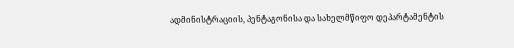ადმინისტრაციის, პენტაგონისა და სახელმწიფო დეპარტამენტის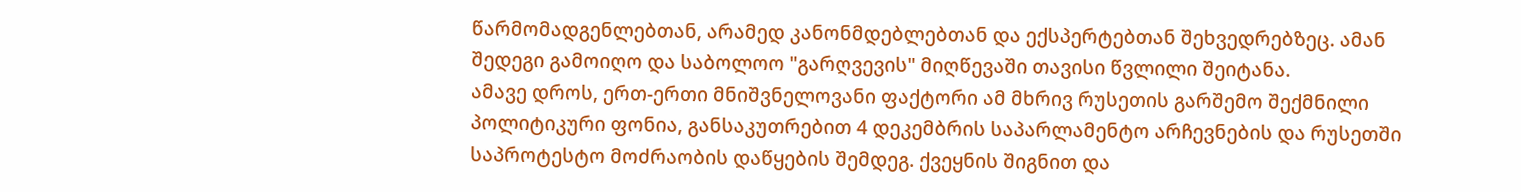წარმომადგენლებთან, არამედ კანონმდებლებთან და ექსპერტებთან შეხვედრებზეც. ამან შედეგი გამოიღო და საბოლოო "გარღვევის" მიღწევაში თავისი წვლილი შეიტანა.
ამავე დროს, ერთ-ერთი მნიშვნელოვანი ფაქტორი ამ მხრივ რუსეთის გარშემო შექმნილი პოლიტიკური ფონია, განსაკუთრებით 4 დეკემბრის საპარლამენტო არჩევნების და რუსეთში საპროტესტო მოძრაობის დაწყების შემდეგ. ქვეყნის შიგნით და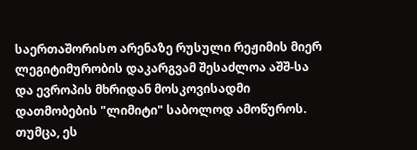საერთაშორისო არენაზე რუსული რეჟიმის მიერ ლეგიტიმურობის დაკარგვამ შესაძლოა აშშ-სა და ევროპის მხრიდან მოსკოვისადმი დათმობების "ლიმიტი" საბოლოდ ამოწუროს. თუმცა, ეს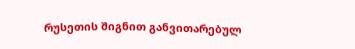რუსეთის შიგნით განვითარებულ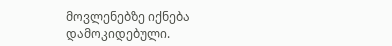მოვლენებზე იქნება დამოკიდებული.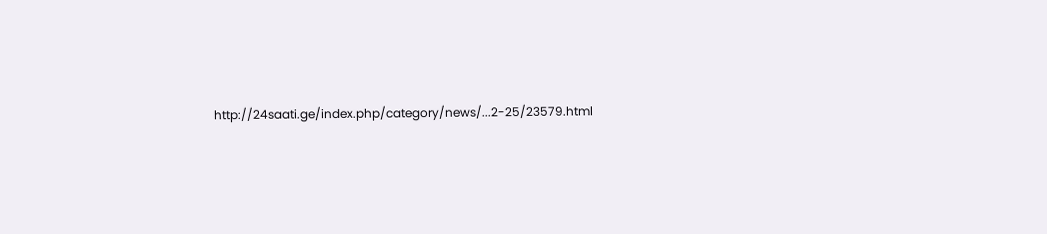http://24saati.ge/index.php/category/news/...2-25/23579.html